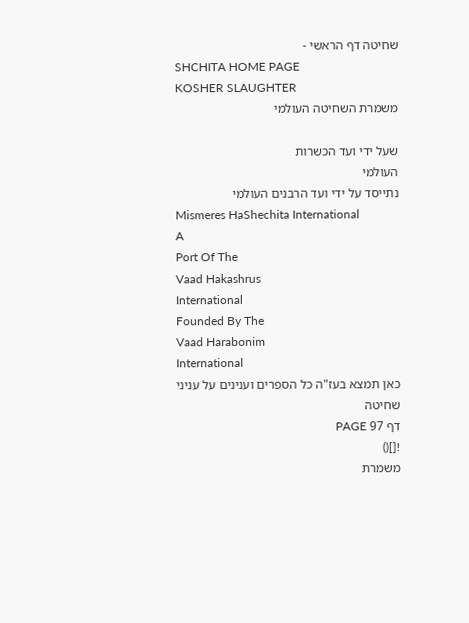שחיטה דף הראשי -
SHCHITA HOME PAGE
KOSHER SLAUGHTER
משמרת השחיטה העולמי

שעל ידי ועד הכשרות
העולמי
נתייסד על ידי ועד הרבנים העולמי
Mismeres HaShechita International
A
Port Of The
Vaad Hakashrus
International
Founded By The
Vaad Harabonim
International
כאן תמצא בעז"ה כל הספרים וענינים על עניני שחיטה
דף 97 PAGE
![]()
משמרת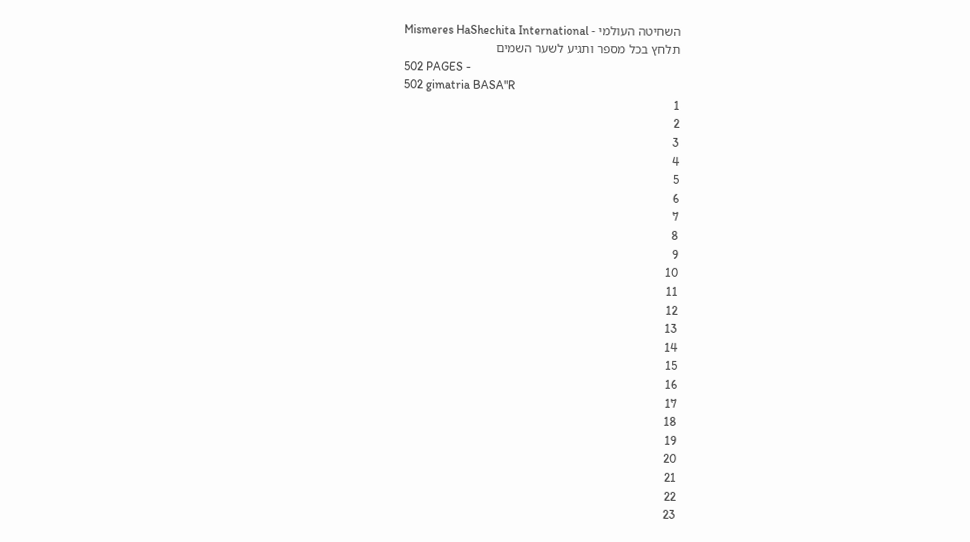השחיטה העולמי - Mismeres HaShechita International
תלחץ בכל מספר ותגיע לשער השמים
502 PAGES -
502 gimatria BASA"R
1
2
3
4
5
6
7
8
9
10
11
12
13
14
15
16
17
18
19
20
21
22
23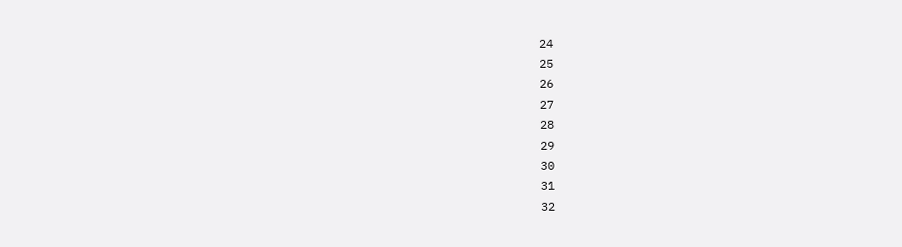24
25
26
27
28
29
30
31
32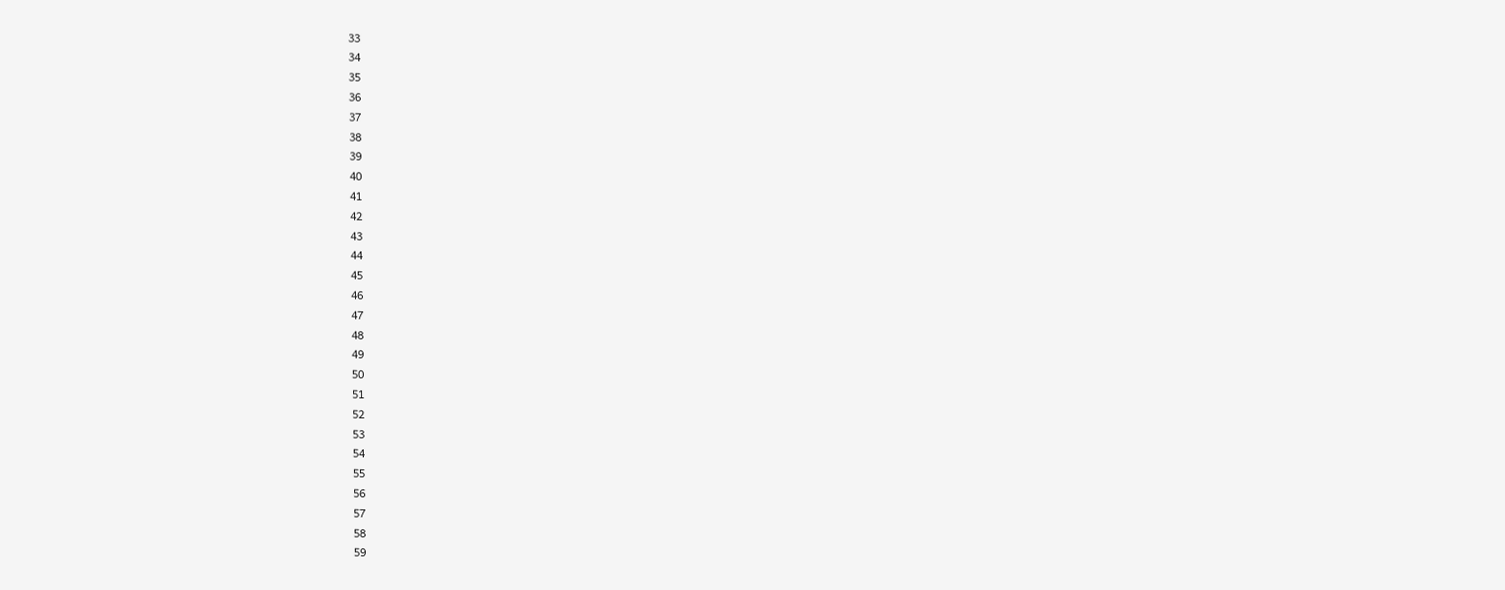33
34
35
36
37
38
39
40
41
42
43
44
45
46
47
48
49
50
51
52
53
54
55
56
57
58
59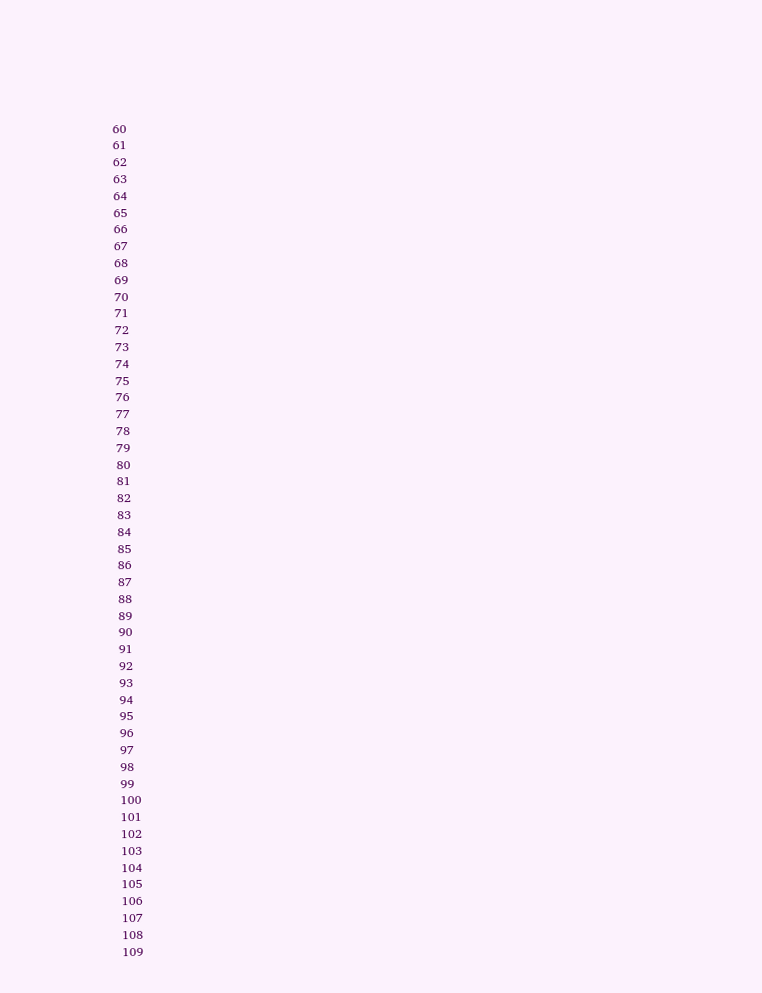60
61
62
63
64
65
66
67
68
69
70
71
72
73
74
75
76
77
78
79
80
81
82
83
84
85
86
87
88
89
90
91
92
93
94
95
96
97
98
99
100
101
102
103
104
105
106
107
108
109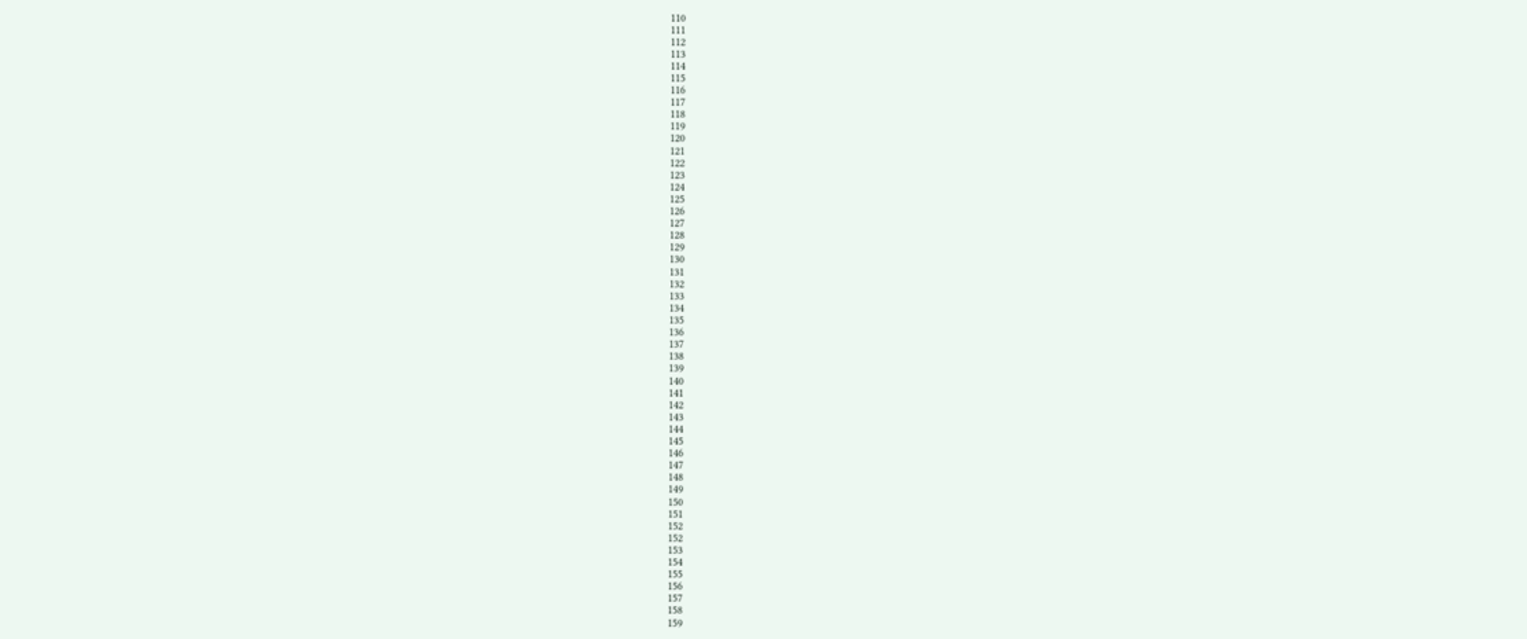110
111
112
113
114
115
116
117
118
119
120
121
122
123
124
125
126
127
128
129
130
131
132
133
134
135
136
137
138
139
140
141
142
143
144
145
146
147
148
149
150
151
152
152
153
154
155
156
157
158
159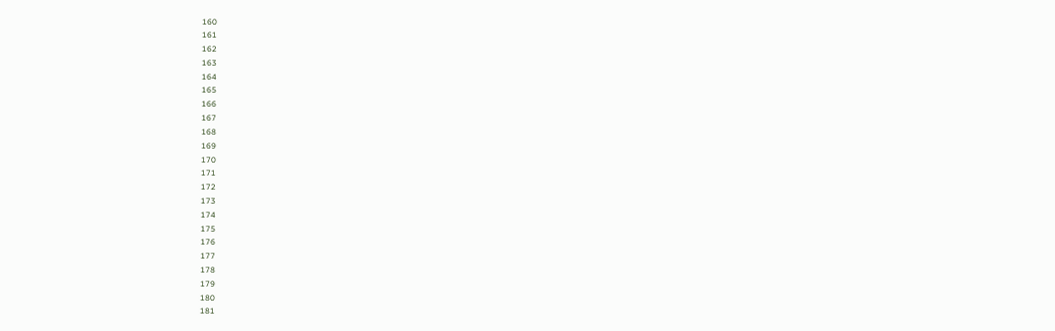160
161
162
163
164
165
166
167
168
169
170
171
172
173
174
175
176
177
178
179
180
181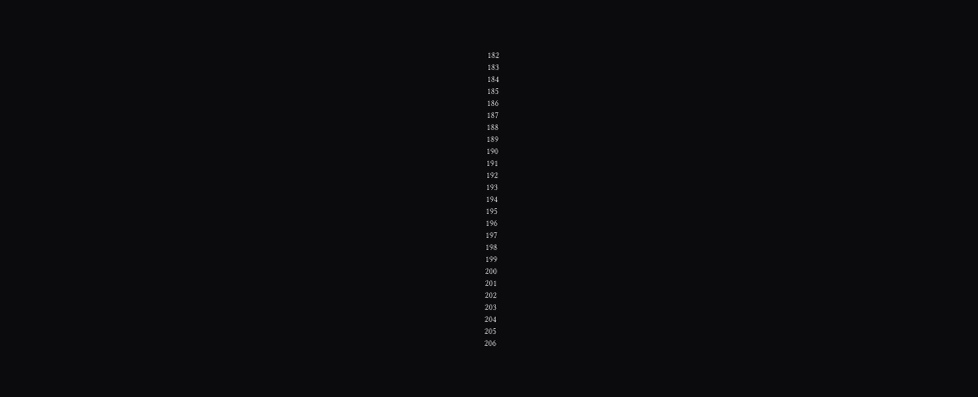182
183
184
185
186
187
188
189
190
191
192
193
194
195
196
197
198
199
200
201
202
203
204
205
206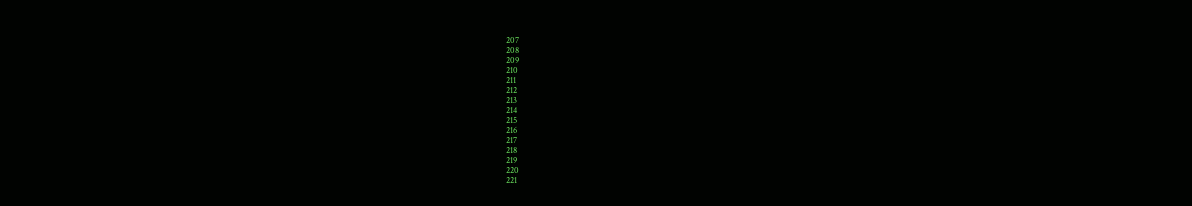207
208
209
210
211
212
213
214
215
216
217
218
219
220
221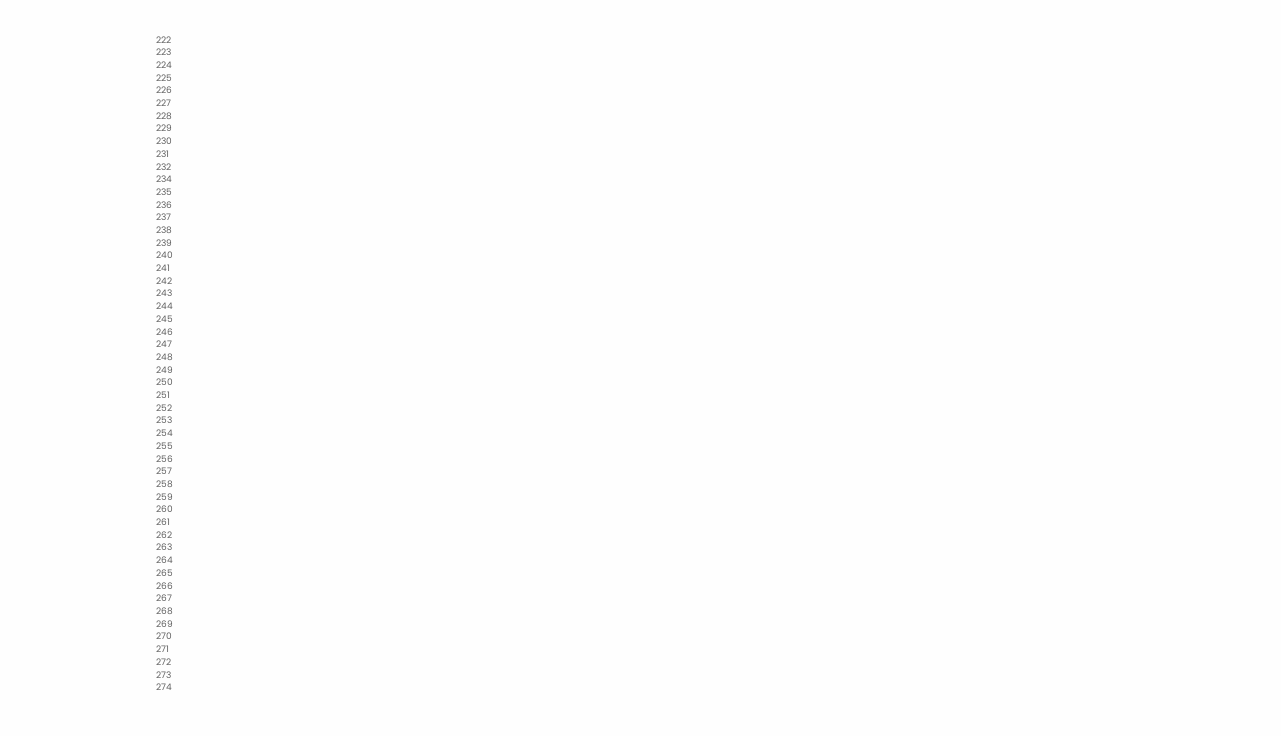222
223
224
225
226
227
228
229
230
231
232
234
235
236
237
238
239
240
241
242
243
244
245
246
247
248
249
250
251
252
253
254
255
256
257
258
259
260
261
262
263
264
265
266
267
268
269
270
271
272
273
274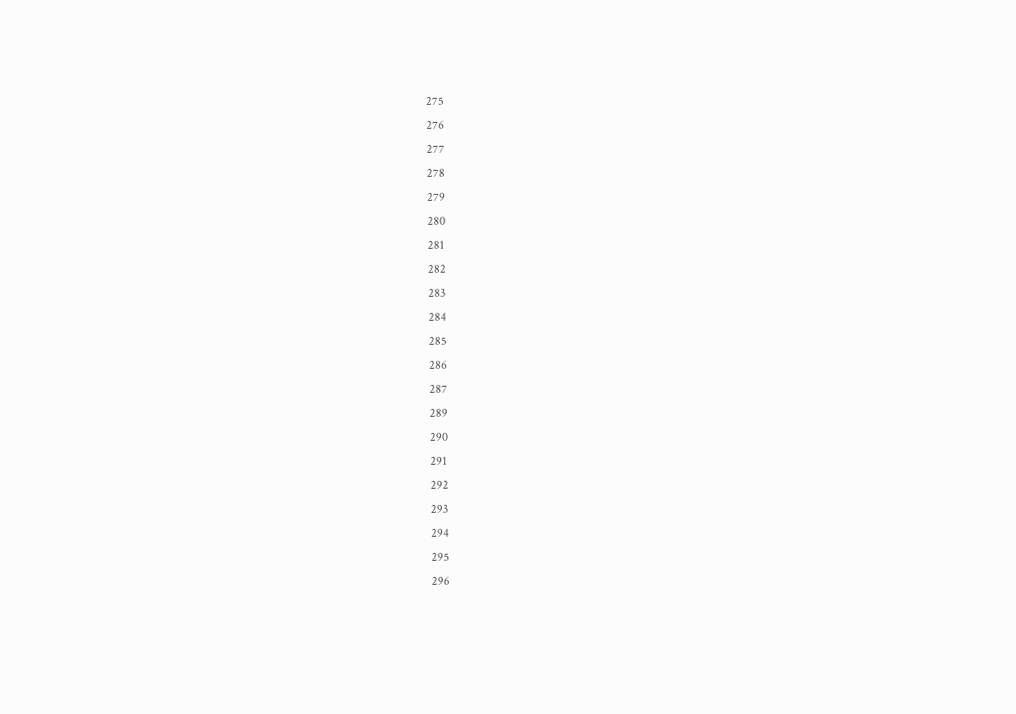275
276
277
278
279
280
281
282
283
284
285
286
287
289
290
291
292
293
294
295
296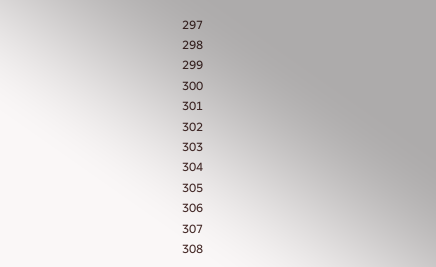297
298
299
300
301
302
303
304
305
306
307
308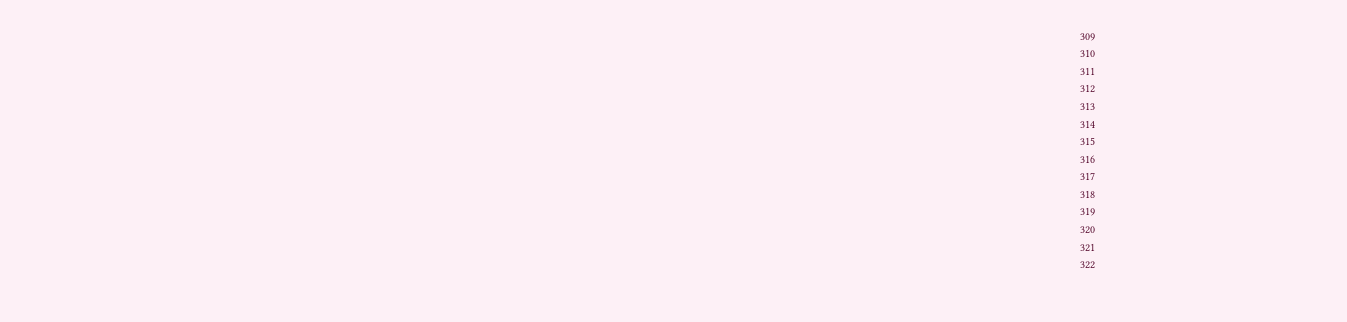309
310
311
312
313
314
315
316
317
318
319
320
321
322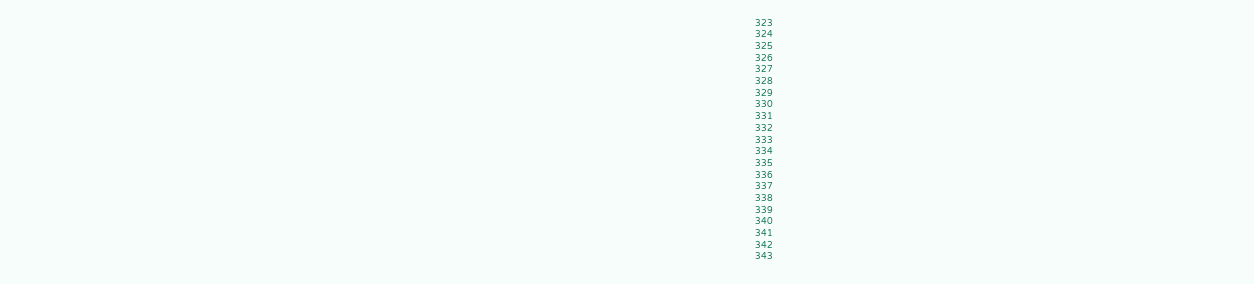323
324
325
326
327
328
329
330
331
332
333
334
335
336
337
338
339
340
341
342
343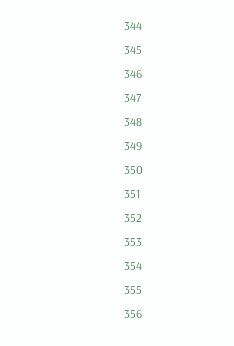344
345
346
347
348
349
350
351
352
353
354
355
356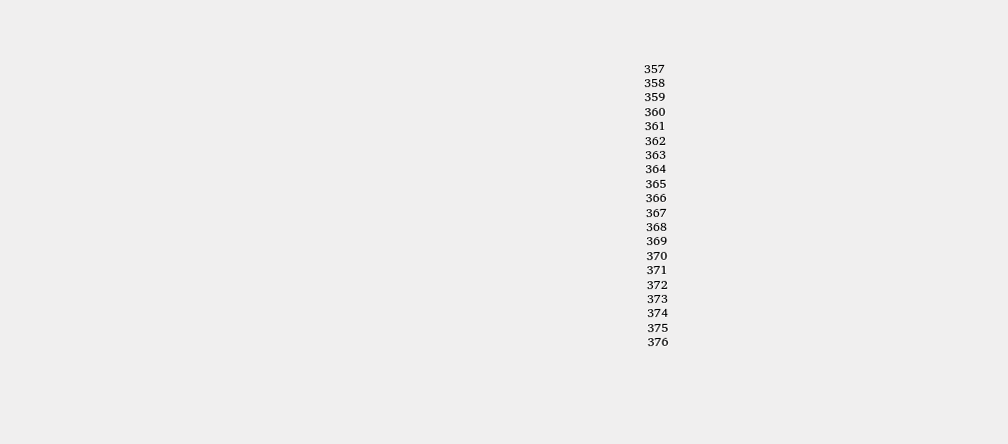357
358
359
360
361
362
363
364
365
366
367
368
369
370
371
372
373
374
375
376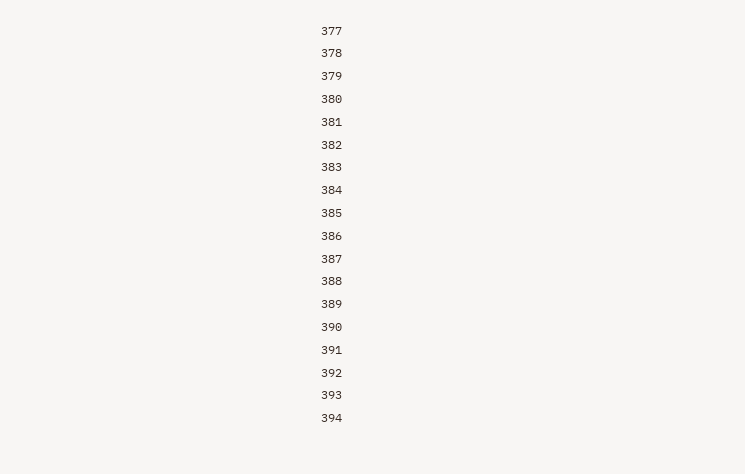377
378
379
380
381
382
383
384
385
386
387
388
389
390
391
392
393
394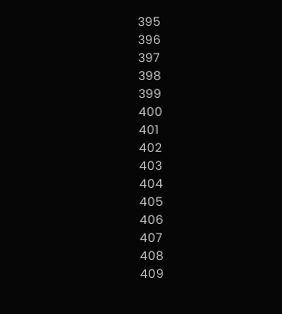395
396
397
398
399
400
401
402
403
404
405
406
407
408
409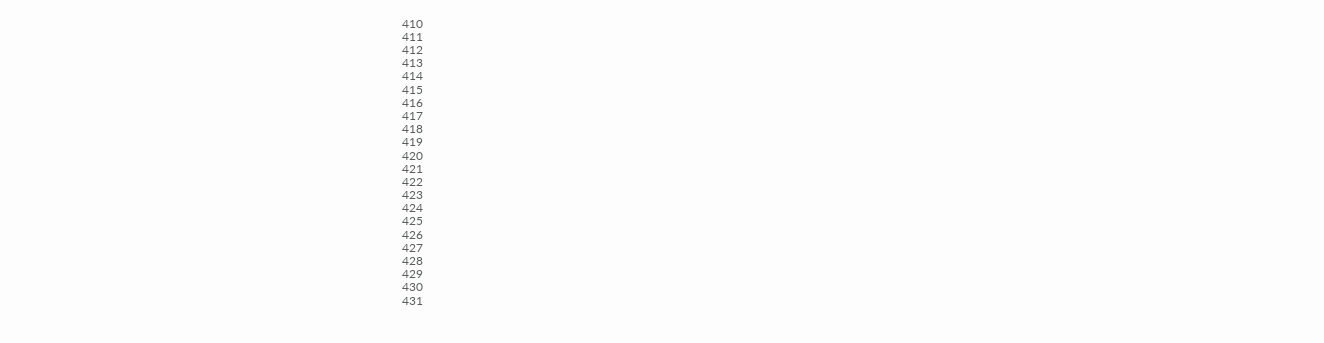410
411
412
413
414
415
416
417
418
419
420
421
422
423
424
425
426
427
428
429
430
431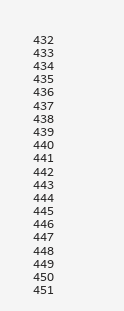432
433
434
435
436
437
438
439
440
441
442
443
444
445
446
447
448
449
450
451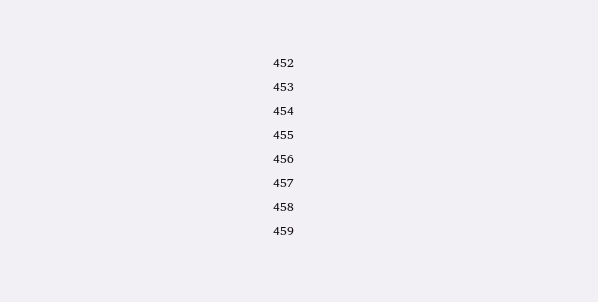452
453
454
455
456
457
458
459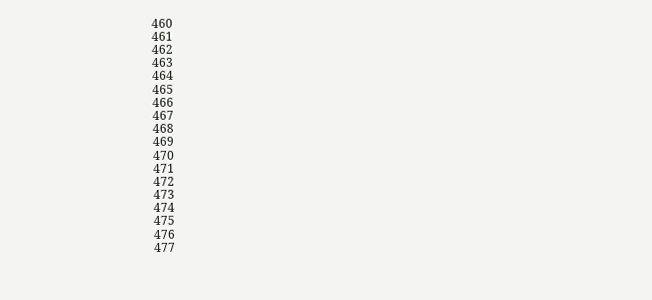460
461
462
463
464
465
466
467
468
469
470
471
472
473
474
475
476
477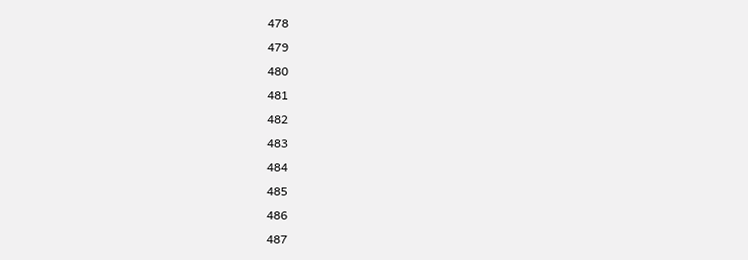478
479
480
481
482
483
484
485
486
487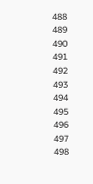488
489
490
491
492
493
494
495
496
497
498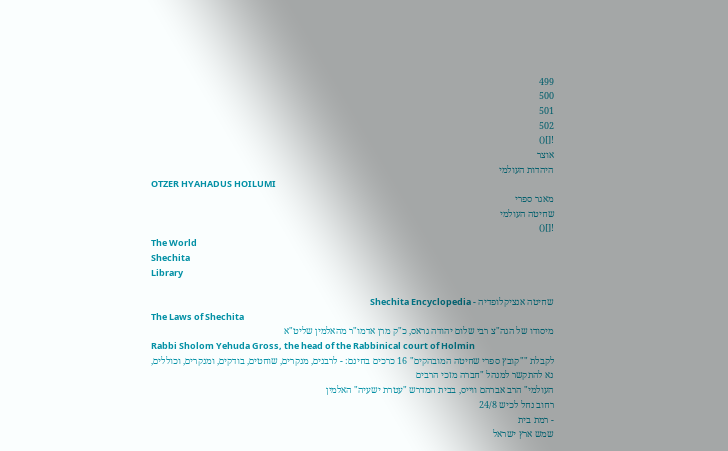499
500
501
502
![]()
אוצר
היהדות העולמי
OTZER HYAHADUS HOILUMI
מאגר ספרי
שחיטה העולמי
![]()
The World
Shechita
Library

שחיטה אנציקלופדיה - Shechita Encyclopedia
The Laws of Shechita
מיסודו של הגה"צ רבי שלום יהודה גראס, כ"ק מרן אדמו"ר מהאלמין שליט"א
Rabbi Sholom Yehuda Gross, the head of the Rabbinical court of Holmin
לקבלת ""קובץ ספרי שחיטה המובהקים" 16 כרכים בחינם: - לרבנים, מנקרים, שוחטים, בודקים, ומנקרים, וכוללים,
נא להתקשר למנהל "חברה מזכי הרבים
העולמי" הרב אברהם ווייס, בבית המדרש "עטרת ישעיה" האלמין
רחוב נחל לכיש 24/8
- רמת בית
שמש ארץ ישראל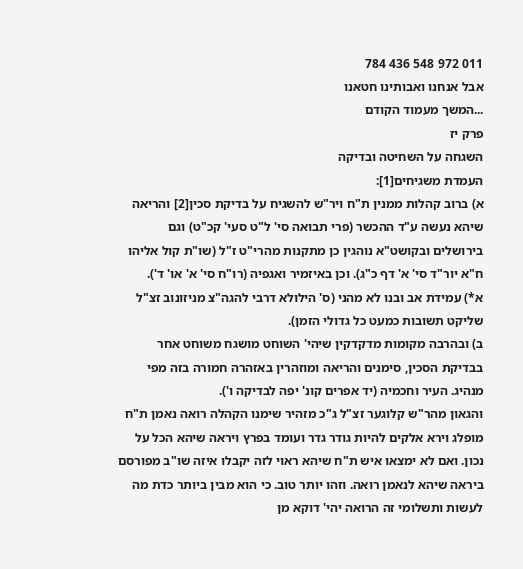011 972 548 436 784
אבל אנחנו ואבותינו חטאנו
...המשך מעמוד הקודם
פרק יז
השגחה על השחיטה ובדיקה
העמדת משגיחים[1]:
א) ברוב קהלות ממנין ת"ח ויר"ש להשגיח על בדיקת סכין[2] והריאה שיהא נעשה ע"ד ההכשר (פרי תבואה סי' ל"ט סעי' קכ"ט) וגם בירושלים ובקושט"א נוהגין כן מתקנות מהרי"ט ז"ל (שו"ת קול אליהו ח"א יור"ד סי' א' דף כ"ג). וכן באיזמיר ואגפיה (רו"ח סי' א' או' ד').
א*) עמידת אב ובנו לא מהני (ס' הילולא דרבי להגה"צ מניזונוב זצ"ל שליקט תשובות כמעט כל גדולי הזמן).
ב) ובהרבה מקומות מדקדקין שיהי' השוחט מושגח משוחט אחר בבדיקת הסכין, סימנים והריאה ומוזהרין באזהרה חמורה בזה מפי מנהיג. העיר וחכמיה (יד אפרים קונ' יפה לבדיקה ו').
והגאון מהר"ש קלוגער זצ"ל ג"כ מזהיר שימנו הקהלה רואה נאמן ת"ח מופלג וירא אלקים להיות גודר גדר ועומד בפרץ ויראה שיהא הכל על נכון. ואם לא ימצאו איש ת"ח שיהא ראוי לזה יקבלו איזה שו"ב מפורסם ביראה שיהא לנאמן רואה. וזהו יותר טוב. כי הוא מבין ביותר כדת מה לעשות ותשלומי זה הרואה יהי' דוקא מן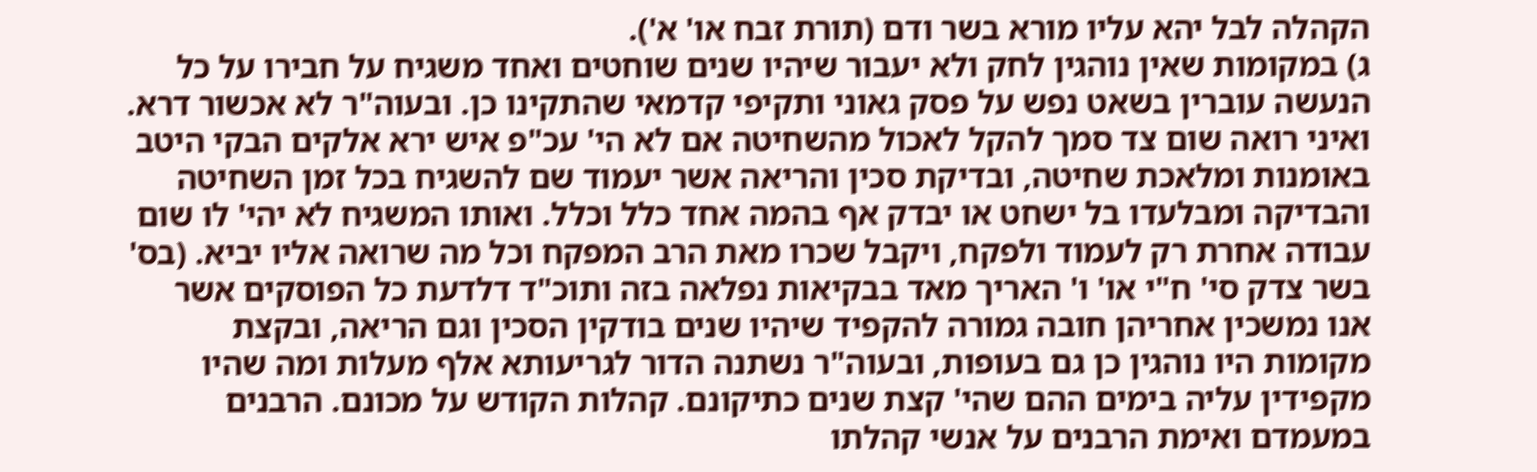הקהלה לבל יהא עליו מורא בשר ודם (תורת זבח או' א').
ג) במקומות שאין נוהגין לחק ולא יעבור שיהיו שנים שוחטים ואחד משגיח על חבירו על כל הנעשה עוברין בשאט נפש על פסק גאוני ותקיפי קדמאי שהתקינו כן. ובעוה"ר לא אכשור דרא. ואיני רואה שום צד סמך להקל לאכול מהשחיטה אם לא הי' עכ"פ איש ירא אלקים הבקי היטב באומנות ומלאכת שחיטה, ובדיקת סכין והריאה אשר יעמוד שם להשגיח בכל זמן השחיטה והבדיקה ומבלעדו בל ישחט או יבדק אף בהמה אחד כלל וכלל. ואותו המשגיח לא יהי' לו שום עבודה אחרת רק לעמוד ולפקח, ויקבל שכרו מאת הרב המפקח וכל מה שרואה אליו יביא. (בס' בשר צדק סי' ח"י או' ו' האריך מאד בבקיאות נפלאה בזה ותוכ"ד דלדעת כל הפוסקים אשר אנו נמשכין אחריהן חובה גמורה להקפיד שיהיו שנים בודקין הסכין וגם הריאה, ובקצת מקומות היו נוהגין כן גם בעופות, ובעוה"ר נשתנה הדור לגריעותא אלף מעלות ומה שהיו מקפידין עליה בימים ההם שהי' קצת שנים כתיקונם. קהלות הקודש על מכונם. הרבנים במעמדם ואימת הרבנים על אנשי קהלתו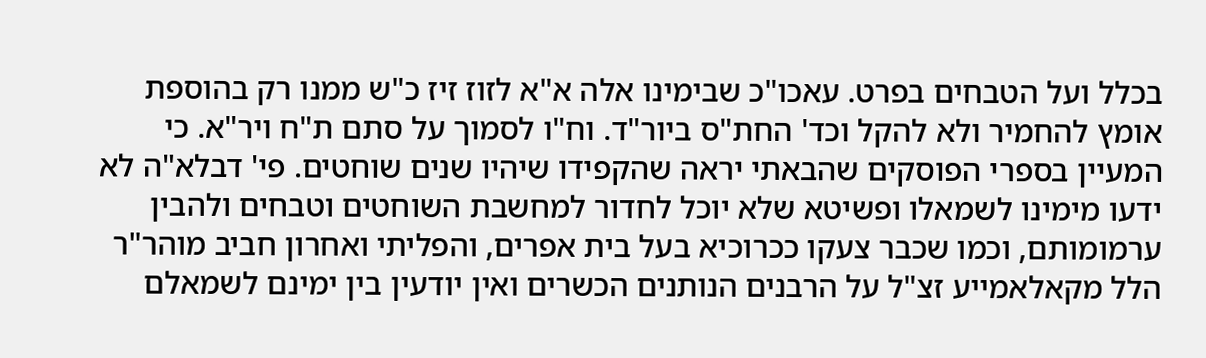בכלל ועל הטבחים בפרט. עאכו"כ שבימינו אלה א"א לזוז זיז כ"ש ממנו רק בהוספת אומץ להחמיר ולא להקל וכד' החת"ס ביור"ד. וח"ו לסמוך על סתם ת"ח ויר"א. כי המעיין בספרי הפוסקים שהבאתי יראה שהקפידו שיהיו שנים שוחטים. פי' דבלא"ה לא ידעו מימינו לשמאלו ופשיטא שלא יוכל לחדור למחשבת השוחטים וטבחים ולהבין ערמומותם, וכמו שכבר צעקו ככרוכיא בעל בית אפרים, והפליתי ואחרון חביב מוהר"ר הלל מקאלאמייע זצ"ל על הרבנים הנותנים הכשרים ואין יודעין בין ימינם לשמאלם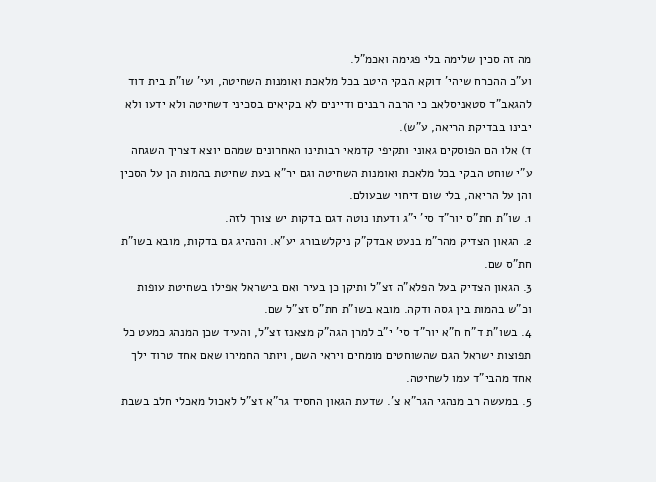מה זה סכין שלימה בלי פגימה ואכמ"ל.
וע"כ ההכרח שיהי' דוקא הבקי היטב בכל מלאכת ואומנות השחיטה, ועי' שו"ת בית דוד להגאב"ד סטאניסלאב כי הרבה רבנים ודיינים לא בקיאים בסכיני דשחיטה ולא ידעו ולא יבינו בבדיקת הריאה, ע"ש).
ד) אלו הם הפוסקים גאוני ותקיפי קדמאי רבותינו האחרונים שמהם יוצא דצריך השגחה ע"י שוחט הבקי בכל מלאכת ואומנות השחיטה וגם יר"א בעת שחיטת בהמות הן על הסכין והן על הריאה, בלי שום דיחוי שבעולם.
1. שו"ת חת"ס יור"ד סי' י"ג ודעתו נוטה דגם בדקות יש צורך לזה.
2. הגאון הצדיק מהר"מ בנעט אבדק"ק ניקלשבורג יע"א. והנהיג גם בדקות, מובא בשו"ת חת"ס שם.
3. הגאון הצדיק בעל הפלא"ה זצ"ל ותיקן כן בעיר ואם בישראל אפילו בשחיטת עופות וכ"ש בהמות בין גסה ודקה. מובא בשו"ת חת"ס זצ"ל שם.
4. בשו"ת ד"ח ח"א יור"ד סי' י"ב למרן הגה"ק מצאנז זצ"ל, והעיד שכן המנהג כמעט כל תפוצות ישראל הגם שהשוחטים מומחים ויראי השם, ויותר החמירו שאם אחד טרוד ילך אחד מהבי"ד עמו לשחיטה.
5. במעשה רב מנהגי הגר"א צ'. שדעת הגאון החסיד גר"א זצ"ל לאכול מאכלי חלב בשבת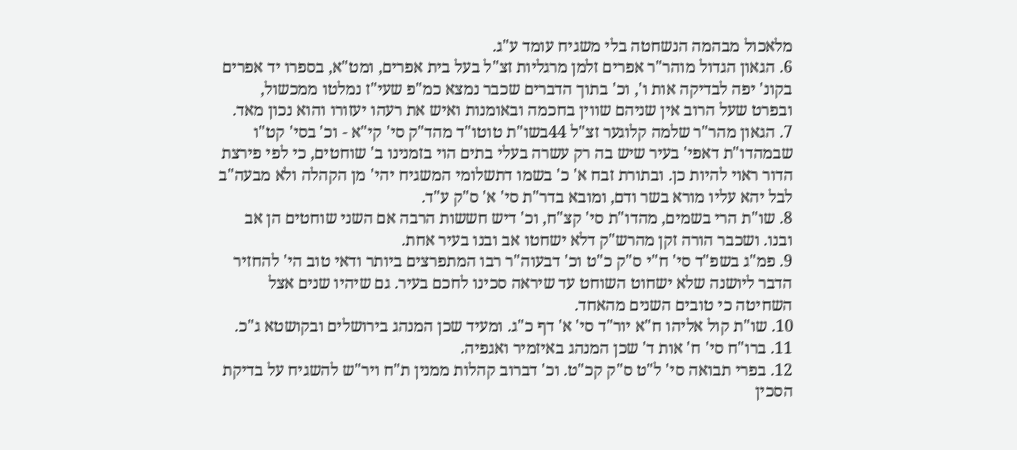מלאכול מבהמה הנשחטה בלי משגיח עומד ע"ג.
6. הגאון הגדול מוהר"ר אפרים זלמן מרגליות זצ"ל בעל בית אפרים, ומט"א, בספרו יד אפרים בקונ' יפה לבדיקה אות ו', וכ' בתוך הדברים שכבר נמצא כמ"פ שעי"ז נמלטו ממכשול, ובפרט שעל הרוב אין שניהם שווין בחכמה ובאומנות ואיש את רעהו יעזורו והוא נכון מאד.
7. הגאון מהר"ר שלמה קלוגער זצ"ל 44בשו"ת טוטו"ד מהד"ק סי' קי"א - וכ' בסי' קט"ו שבמהדו"ת דאפי' בעיר שיש בה רק עשרה בעלי בתים הוי בזמנינו ב' שוחטים, כי לפי פירצת הדור ראוי להיות כן. ובתורת זבח א' כ' בשמו דתשלומי המשגיח יהי' מן הקהלה ולא מבעה"ב לבל יהא עליו מורא בשר ודם, ומובא בדר"ת סי' א' ס"ק ע"ד.
8. שו"ת הרי בשמים, מהדו"ת סי' קצ"ח, וכ' דיש חששות הרבה אם השני שוחטים הן אב ובנו. ושכבר הורה זקן מהרש"ק דלא ישחטו אב ובנו בעיר אחת.
9. פמ"ג בשפ"ד סי' ח"י ס"ק כ"ט וכ' דבעוה"ר רבו המתפרצים ביותר ודאי טוב הי' להחזיר הדבר ליושנה שלא ישחוט השוחט עד שיראה סכינו לחכם בעיר. גם שיהיו שנים אצל השחיטה כי טובים השנים מהאחד.
10. שו"ת קול אליהו ח"א יור"ד סי' א' דף כ"ג. ומעיד שכן המנהג בירושלים ובקושטא ג"כ.
11. ברו"ח סי' ח' אות ד' שכן המנהג באיזמיר ואגפיה.
12. בפרי תבואה סי' ל"ט ס"ק קכ"ט. וכ' דברוב קהלות ממנין ת"ח ויר"ש להשגיח על בדיקת הסכין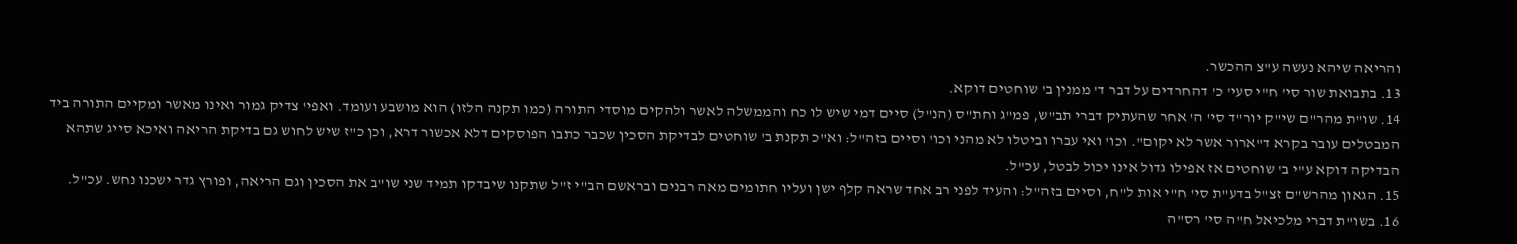והריאה שיהא נעשה ע"צ ההכשר.
13. בתבואת שור סי' ח"י סעי' כ' דהחרדים על דבר ד' ממנין ב' שוחטים דוקא.
14. שו"ת מהר"ם שי"ק יור"ד סי' ה' אחר שהעתיק דברי תב"ש, פמ"ג וחת"ס (הנ"ל) סיים דמי שיש לו כח והממשלה לאשר ולהקים מוסדי התורה (כמו תקנה הלזו) הוא מושבע ועומד. ואפי' צדיק גמור ואינו מאשר ומקיים התורה ביד המבטלים עובר בקרא ד"ארור אשר לא יקום". וכו' ואי עברו וביטלו לא מהני וכו' וסיים בזה"ל: וא"כ תקנת ב' שוחטים לבדיקת הסכין שכבר כתבו הפוסקים דלא אכשור דרא, וכן כ"ז שיש לחוש גם בדיקת הריאה ואיכא סייג שתהא הבדיקה דוקא ע"י ב' שוחטים אז אפילו גדול אינו יכול לבטל, עכ"ל.
15. הגאון מהרש"ם זצ"ל בדע"ת סי' ח"י אות ל"ח, וסיים בזה"ל: והעיד לפני רב אחד שראה קלף ישן ועליו חתומים מאה רבנים ובראשם הב"י ז"ל שתקנו שיבדקו תמיד שני שו"ב את הסכין וגם הריאה, ופורץ גדר ישכנו נחש. עכ"ל.
16. בשו"ת דברי מלכיאל ח"ה סי' רס"ה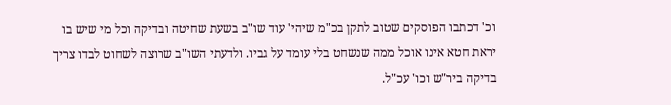וכ' דכתבו הפוסקים שטוב לתקן בכ"מ שיהי' עוד שו"ב בשעת שחיטה ובדיקה וכל מי שיש בו יראת חטא אינו אוכל ממה שנשחט בלי עומד על גביו. ולדעתי השו"ב שרוצה לשחוט לבדו צריך בדיקה ביר"ש וכו' עכ"ל.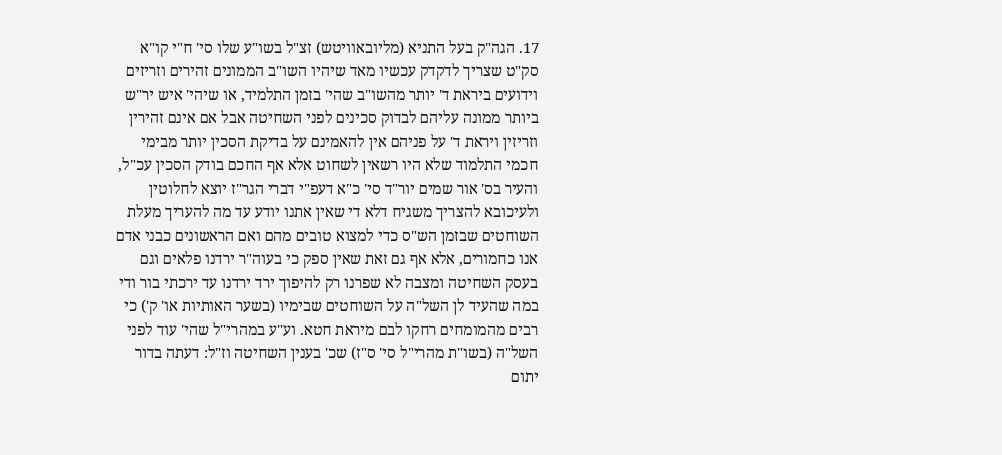17. הגה"ק בעל התניא (מליובאוויטש) זצ"ל בשו"ע שלו סי' ח"י קו"א סק"ט שצריך לדקדק עכשיו מאד שיהיו השו"ב הממונים זהירים וזריזים וידועים ביראת ד' יותר מהשו"ב שהי' בזמן התלמיד, או שיהי' איש יר"ש ביותר ממונה עליהם לבדוק סכינים לפני השחיטה אבל אם אינם זהירין וזריזין ויראת ד' על פניהם אין להאמינם על בדיקת הסכין יותר מבימי חכמי התלמוד שלא היו רשאין לשחוט אלא אף החכם בודק הסכין עכ"ל, והעיר בס' אור שמים יור"ד סי' כ"א דעפ"י דברי הגר"ז יוצא לחלוטין ולעיכובא להצריך משגיח דלא די שאין אתנו יודע עד מה להעריך מעלת השוחטים שבזמן הש"ס כדי למצוא טובים מהם ואם הראשונים כבני אדם אנו כחמורים, אלא אף גם זאת שאין ספק כי בעוה"ר ירדנו פלאים וגם בעסק השחיטה ומצבה לא שפרנו רק להיפוך ירד ירדנו עד ירכתי בור ודי במה שהעיד לן השל"ה על השוחטים שבימיו (בשער האותיות או' ק') כי רבים מהמומחים רחקו לבם מיראת חטא. וע"ע במהרי"ל שהי' עוד לפני השל"ה (בשו"ת מהרי"ל סי' ס"ז) שכ' בענין השחיטה וז"ל: דעתה בדור יתום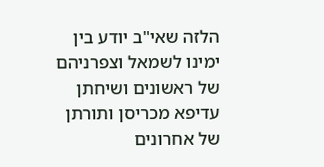הלזה שאי"ב יודע בין ימינו לשמאל וצפרניהם של ראשונים ושיחתן עדיפא מכריסן ותורתן של אחרונים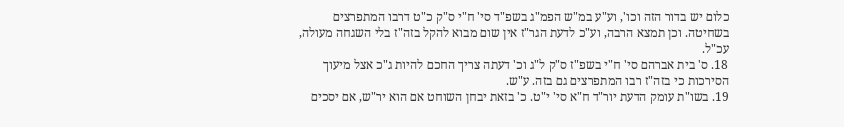כלום יש בדור הזה וכו', וע"ע במ"ש הפמ"ג בשפ"ד סי' ח"י ס"ק כ"ט דרבו המתפרצים בשחיטה. וכן תמצא הרבה, וע"כ לדעת הגר"ז אין שום מבוא להקל בזה"ז בלי השגחה מעולה, עכ"ל.
18. ס' בית אברהם סי' ח"י בשפ"ז ס"ק ל"ג וכ' דעתה צריך החכם להיות ג"כ אצל מיעוך הסירכות כי בזה"ז רבו המתפרצים גם בזה. ע"ש.
19. בשו"ת עומק הדעת יור"ד ח"א סי' י"ט. כ' בזאת יבחן השוחט אם הוא יר"ש, אם יסכים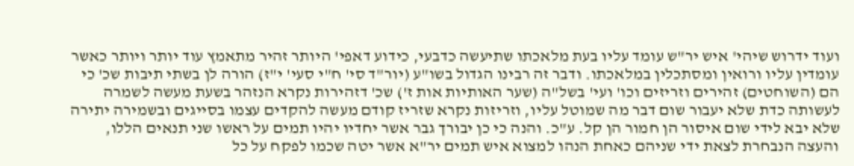ועוד ידרוש שיהי' איש יר"ש עומד עליו בעת מלאכתו שתיעשה כדבעי, כידוע דאפי' היותר זהיר מתאמץ עוד יותר ויותר כאשר עומדין עליו ורואין ומסתכלין במלאכתו. ודבר זה רבינו הגדול בשו"ע (יור"ד סי' ח"י סעי' י"ז) הורה לן בשתי תיבות שכ' כי הם (השוחטים) זהירים וזריזים וכו' ועי' בשל"ה (שער האותיות אות ז') שכ' דזהירות נקרא הנזהר בשעת מעשה לשמרה לעשותה כדת שלא יעבור שום דבר מה שמוטל עליו, וזריזות נקרא שזריז קודם מעשה להקדים עצמו בסייגים ובשמירה יתירה שלא יבא לידי שום איסור הן חמור הן קל. ע"כ. והנה כי כן יבורך גבר אשר יחדיו יהיו תמים על ראשו שני תנאים הללו, והעצה הנבחרת לצאת ידי שניהם כאחת הנהו למצוא איש תמים יר"א אשר יטה שכמו לפקח על כל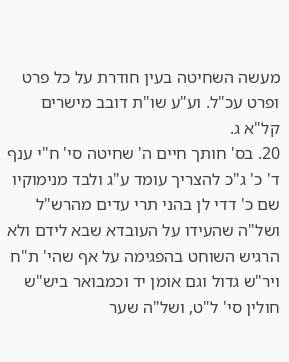מעשה השחיטה בעין חודרת על כל פרט ופרט עכ"ל. וע"ע שו"ת דובב מישרים קל"א ג.
20. בס' חותך חיים ה' שחיטה סי' ח"י ענף ד' כ' ג"כ להצריך עומד ע"ג ולבד מנימוקיו שם כ' דדי לן בהני תרי עדים מהרש"ל ושל"ה שהעידו על העובדא שבא לידם ולא הרגיש השוחט בהפגימה על אף שהי' ת"ח ויר"ש גדול וגם אומן יד וכמבואר ביש"ש חולין סי' ל"ט, ושל"ה שער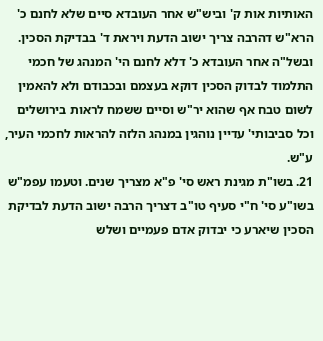האותיות אות ק' וביש"ש אחר העובדא סיים שלא לחנם כ' הרא"ש דהרבה צריך ישוב הדעת ויראת ד' בבדיקת הסכין. ובשל"ה אחר העובדא כ' דלא לחנם הי' המנהג של חכמי התלמוד לבדוק הסכין דוקא בעצמם ובכבודם ולא להאמין לשום טבח אף שהוא יר"ש וסיים ששמח לראות בירושלים וכל סביבותי' עדיין נוהגין במנהג הלזה להראות לחכמי העיר, ע"ש.
21. בשו"ת מגינת ראש סי' פ"א מצריך שנים. וטעמו עפמ"ש בשו"ע סי' ח"י סעיף טו"ב דצריך הרבה ישוב הדעת לבדיקת הסכין שיארע כי יבדוק אדם פעמיים ושלש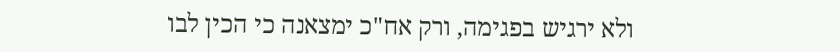ולא ירגיש בפגימה, ורק אח"כ ימצאנה כי הכין לבו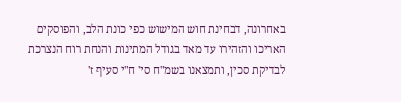באחרונה, דבחינת חוש המישוש כפי כונת הלב, והפוסקים האריכו והזהירו עד מאד בגודל המתינות והנחת רוח הנצרכת לבדיקת סכין, ותמצאנו בשמ"ח סי' ח"י סעיף ז'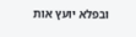ובפלא יועץ אות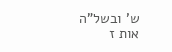ש' ובשל"ה אות ז